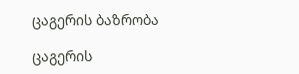ცაგერის ბაზრობა

ცაგერის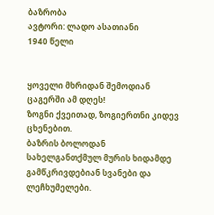ბაზრობა
ავტორი: ლადო ასათიანი
1940 წელი


ყოველი მხრიდან შემოდიან ცაგერში ამ დღეს!
ზოგნი ქვეითად, ზოგიერთნი კიდევ ცხენებით.
ბაზრის ბოლოდან სახელგანთქმულ მურის ხიდამდე
გამწკრივდებიან სვანები და ლეჩხუმელები.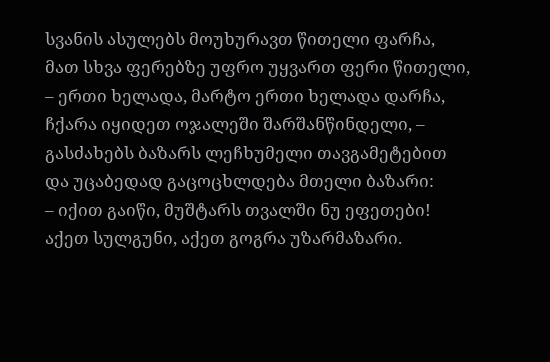სვანის ასულებს მოუხურავთ წითელი ფარჩა,
მათ სხვა ფერებზე უფრო უყვართ ფერი წითელი,
– ერთი ხელადა, მარტო ერთი ხელადა დარჩა,
ჩქარა იყიდეთ ოჯალეში შარშანწინდელი, –
გასძახებს ბაზარს ლეჩხუმელი თავგამეტებით
და უცაბედად გაცოცხლდება მთელი ბაზარი:
– იქით გაიწი, მუშტარს თვალში ნუ ეფეთები!
აქეთ სულგუნი, აქეთ გოგრა უზარმაზარი.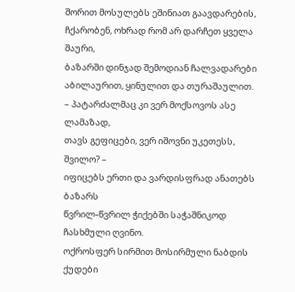შორით მოსულებს ეშინიათ გაავდარების,
ჩქარობენ, ოხრად რომ არ დარჩეთ ყველა შაური,
ბაზარში დინჯად შემოდიან ჩალვადარები
აბილაურით, ყინულით და თურაშაულით.
– პატარძალმაც კი ვერ მოქსოვოს ასე ლამაზად,
თავს გეფიცები, ვერ იშოვნი უკეთესს, შვილო? –
იფიცებს ერთი და ვარდისფრად ანათებს ბაზარს
წვრილ-წვრილ ჭიქებში საჭაშნიკოდ ჩასხმული ღვინო.
ოქროსფერ სირმით მოსირმული ნაბდის ქუდები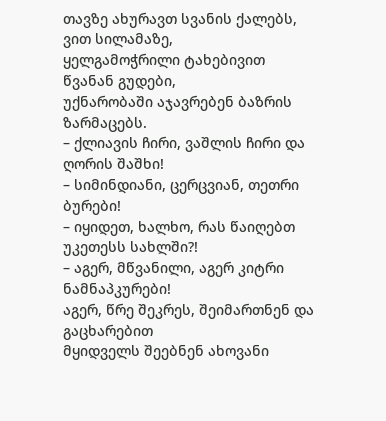თავზე ახურავთ სვანის ქალებს, ვით სილამაზე,
ყელგამოჭრილი ტახებივით წვანან გუდები,
უქნარობაში აჯავრებენ ბაზრის ზარმაცებს.
– ქლიავის ჩირი, ვაშლის ჩირი და ღორის შაშხი!
– სიმინდიანი, ცერცვიან, თეთრი ბურები!
– იყიდეთ, ხალხო, რას წაიღებთ უკეთესს სახლში?!
– აგერ, მწვანილი, აგერ კიტრი ნამნაპკურები!
აგერ, წრე შეკრეს, შეიმართნენ და გაცხარებით
მყიდველს შეებნენ ახოვანი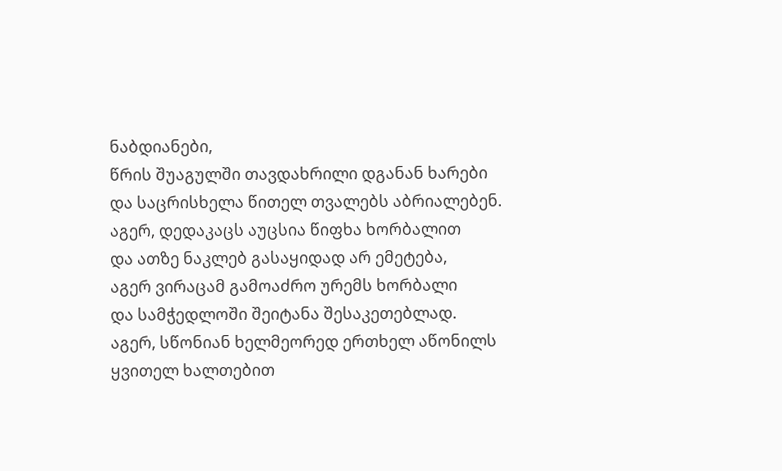ნაბდიანები,
წრის შუაგულში თავდახრილი დგანან ხარები
და საცრისხელა წითელ თვალებს აბრიალებენ.
აგერ, დედაკაცს აუცსია წიფხა ხორბალით
და ათზე ნაკლებ გასაყიდად არ ემეტება,
აგერ ვირაცამ გამოაძრო ურემს ხორბალი
და სამჭედლოში შეიტანა შესაკეთებლად.
აგერ, სწონიან ხელმეორედ ერთხელ აწონილს
ყვითელ ხალთებით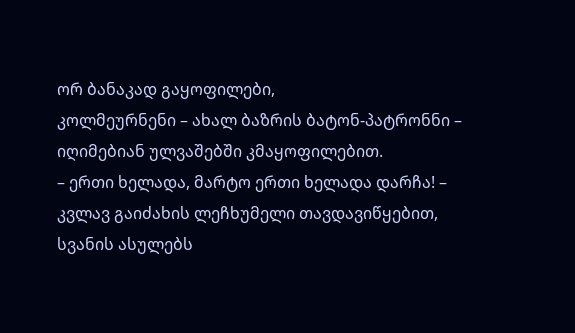ორ ბანაკად გაყოფილები,
კოლმეურნენი – ახალ ბაზრის ბატონ-პატრონნი –
იღიმებიან ულვაშებში კმაყოფილებით.
– ერთი ხელადა, მარტო ერთი ხელადა დარჩა! –
კვლავ გაიძახის ლეჩხუმელი თავდავიწყებით,
სვანის ასულებს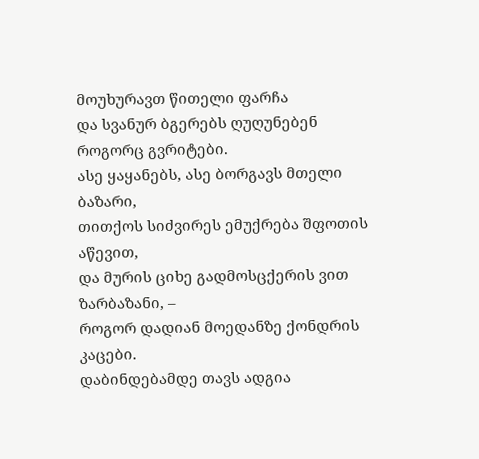მოუხურავთ წითელი ფარჩა
და სვანურ ბგერებს ღუღუნებენ როგორც გვრიტები.
ასე ყაყანებს, ასე ბორგავს მთელი ბაზარი,
თითქოს სიძვირეს ემუქრება შფოთის აწევით,
და მურის ციხე გადმოსცქერის ვით ზარბაზანი, –
როგორ დადიან მოედანზე ქონდრის კაცები.
დაბინდებამდე თავს ადგია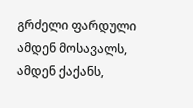გრძელი ფარდული
ამდენ მოსავალს, ამდენ ქაქანს,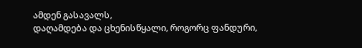ამდენ გასავალს,
დაღამდება და ცხენისწყალი, როგორც ფანდური,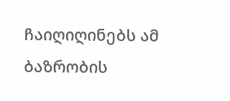ჩაიღიღინებს ამ ბაზრობის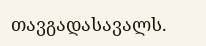თავგადასავალს.